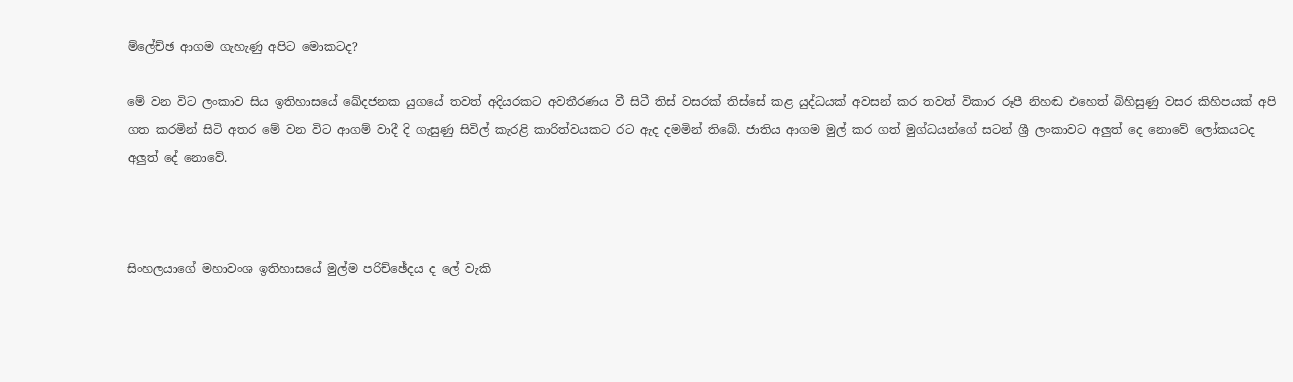ම්ලේච්ඡ ආගම ගැහැණු අපිට මොකටද?

මේ වන විට ලංකාව සිය ඉතිහාසයේ ඛේදජනක යුගයේ තවත් අදියරකට අවතීරණය වී සිටී තිස් වසරක් තිස්සේ කළ යුද්ධයක් අවසන් කර තවත් විකාර රූපී නිහඬ එහෙත් බිහිසුණු වසර කිහිපයක් අපි ගත කරමින් සිටි අතර මේ වන විට ආගම් වාදී දි ගැසුණු සිවිල් කැරළි කාරිත්වයකට රට ඇද දමමින් තිබේ. ජාතිය ආගම මුල් කර ගත් මුග්ධයන්ගේ සටන් ශ්‍රී ලංකාවට අලුත් දෙ නොවේ ලෝකයටද අලුත් දේ නොවේ.



සිංහලයාගේ මහාවංශ ඉතිහාසයේ මුල්ම පරිච්ඡේදය ද ලේ වැකි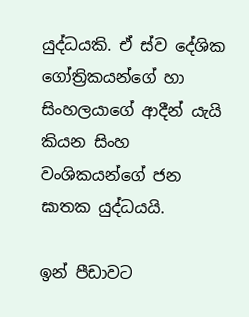යුද්ධයකි. ඒ ස්ව දේශික ගෝත්‍රිකයන්ගේ හා සිංහලයාගේ ආදීන් යැයි කියන සිංහ වංශිකයන්ගේ ජන ඝාතක යුද්ධයයි.

ඉන් පීඩාවට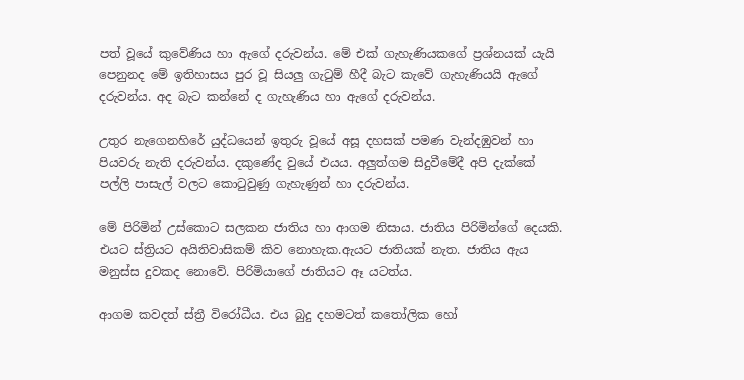පත් වූයේ කුවේණිය හා ඇගේ දරුවන්ය. මේ එක් ගැහැණියකගේ ප්‍රශ්නයක් යැයි පෙනුනද මේ ඉතිහාසය පුර වූ සියලු ගැ‍ටුම් හීදී බැට කැවේ ගැහැණියයි ඇගේ දරුවන්ය. අද බැට කන්නේ ද ගැහැණිය හා ඇගේ දරුවන්ය.

උතුර නැගෙනහිරේ යුද්ධයෙන් ඉතුරු වූයේ අසූ දහසක් පමණ වැන්දඹුවන් හා පියවරු නැති දරුවන්ය. දකුණේද වුයේ එයය. අලුත්ගම සිදුවීමේදී අපි දැක්කේ පල්ලි පාසැල් වලට කො‍ටුවුණු ගැහැණුන් හා දරුවන්ය.

මේ පිරිමින් උස්කොට සලකන ජාතිය හා ආගම නිසාය. ජාතිය පිරිමින්ගේ දෙයකි. එයට ස්ත්‍රියට අයිතිවාසිකම් කිව නොහැක.ඇයට ජාතියක් නැත. ජාතිය ඇය මනුස්ස දුවකද නොවේ. පිරිමියාගේ ජාතියට ඈ යටත්ය.

ආගම කවදත් ස්ත්‍රී විරෝධීය. එය බුදු දහමටත් ක‍තෝලික හෝ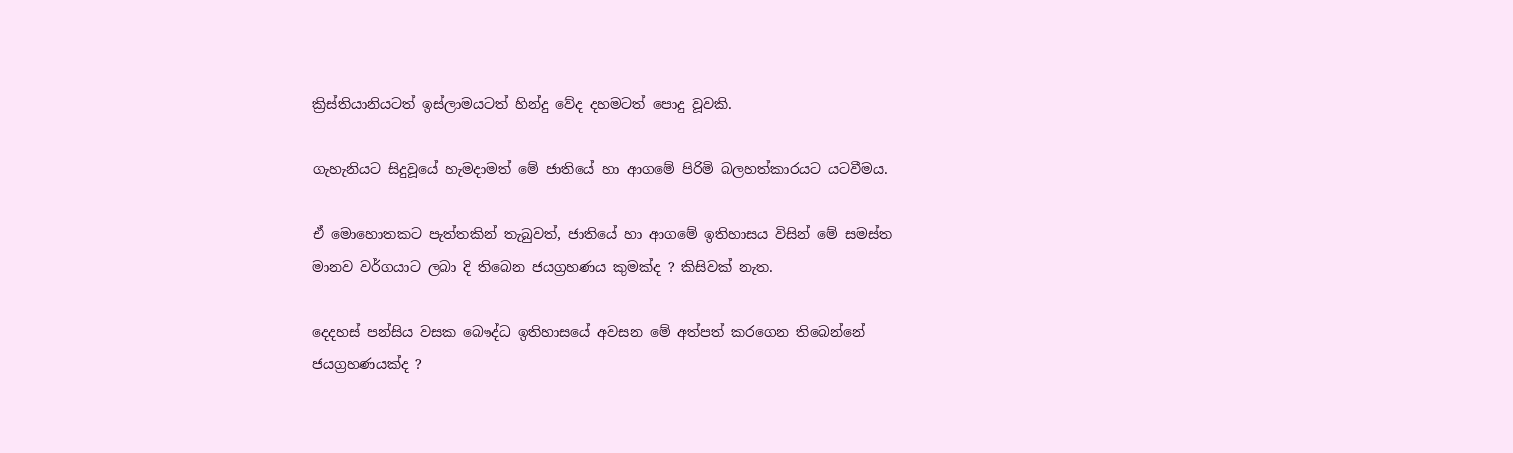ක්‍රිස්තියානියටත් ඉස්ලාමයටත් හින්දු වේද දහමටත් පොදු වූවකි.

ගැහැනියට සිදුවූයේ හැමදාමත් මේ ජාතියේ හා ආගමේ පිරිමි බලහත්කාරයට යටවීමය.

ඒ මොහොතකට පැත්තකින් තැබුවත්, ජාතියේ හා ආගමේ ඉතිහාසය විසින් මේ සමස්ත මානව වර්ගයාට ලබා දි තිබෙන ජයග්‍රහණය කුමක්ද ? කිසිවක් නැත.

දෙදහස් පන්සිය වසක බෞද්ධ ඉතිහාසයේ අවසන මේ අත්පත් කරගෙන තිබෙන්නේ ජයග්‍රහණයක්ද ?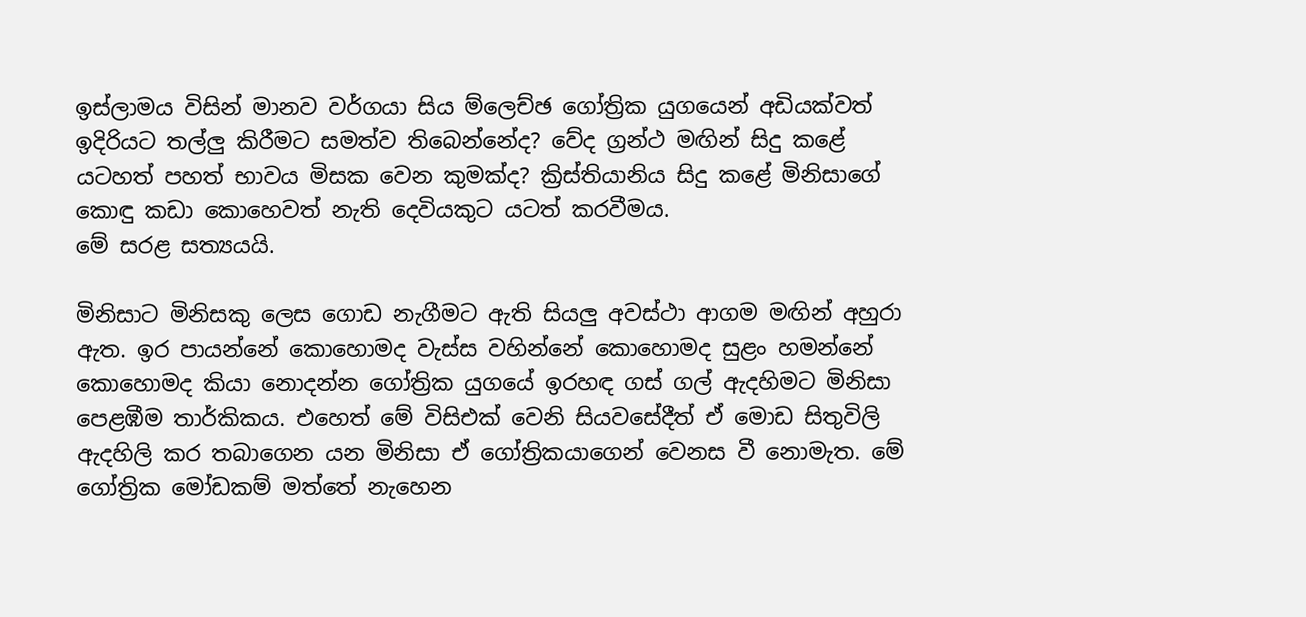ඉස්ලාමය විසින් මානව වර්ගයා සිය ම්ලෙච්ඡ ගෝත්‍රික යුගයෙන් අඩියක්වත් ඉදිරියට තල්ලු කිරීමට සමත්ව තිබෙන්නේද? වේද ග්‍රන්ථ මඟින් සිදු කළේ යටහත් පහත් භාවය මිසක වෙන කුමක්ද? ක්‍රිස්තියානිය සිදු කළේ මිනිසාගේ කොඳු කඩා කොහෙවත් නැති දෙවියකුට යටත් කරවීමය.
මේ සරළ සත්‍යයයි.

මිනිසාට මිනිසකු ලෙස ගොඩ නැගීමට ඇති සියලු අවස්ථා ආගම මඟින් අහුරා ඇත. ඉර පායන්නේ කොහොමද වැස්ස වහින්නේ කොහොමද සුළං හමන්නේ කොහොමද කියා නොදන්න ගෝත්‍රික යුගයේ ඉරහඳ ගස් ගල් ඇදහිමට මිනිසා පෙළඹීම තාර්කිකය. එහෙත් මේ විසිඑක් වෙනි සියවසේදීත් ඒ මොඩ සිතුවිලි ඇදහිලි කර තබාගෙන යන මිනිසා ඒ ගෝත්‍රිකයාගෙන් වෙනස වී නොමැත. මේ ගෝත්‍රික මෝඩකම් මත්තේ නැහෙන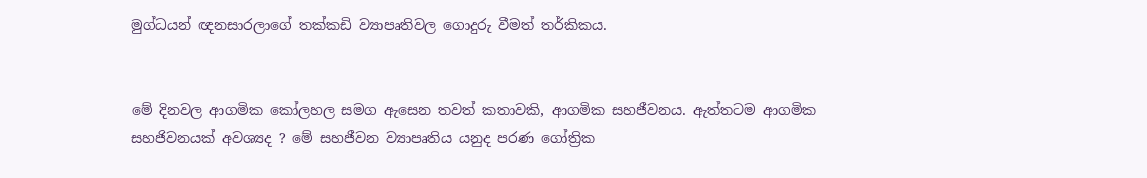මුග්ධයන් ඥනසාරලාගේ තක්කඩි ව්‍යාපෘතිවල ගොදුරු වීමත් තර්කිකය.


මේ දිනවල ආගමික කෝලහල සමග ඇසෙන තවත් කතාවකි, ආගමික සහජීවනය. ඇත්තටම ආගමික සහජිවනයක් අවශ්‍යද ? මේ සහජීවන ව්‍යාපෘතිය යනුද පරණ ගෝත්‍රික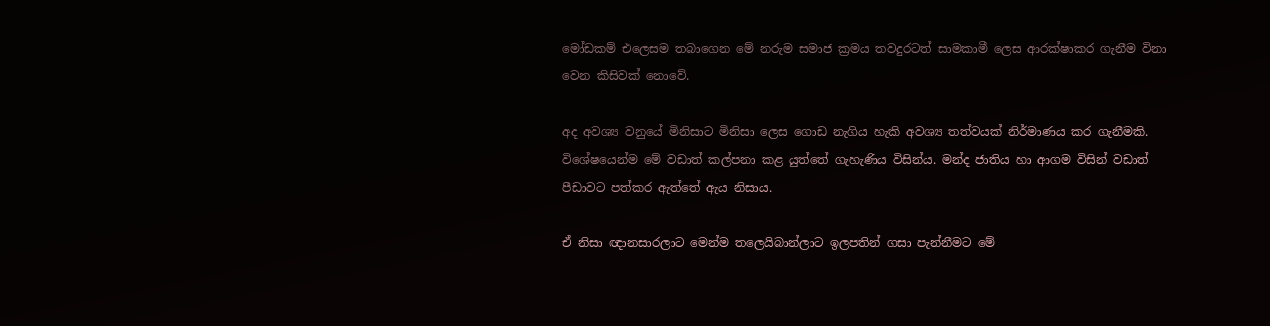මෝඩකම් එලෙසම තබාගෙන මේ නරුම සමාජ ක්‍රමය තවදුරටත් සාමකාමී ලෙස ආරක්ෂාකර ගැනීම විනා වෙන කිසිවක් නොවේ.

අද අවශ්‍ය වනුයේ මිනිසාට මිනිසා ලෙස ගොඩ නැගිය හැකි අවශ්‍ය තත්වයක් නිර්මාණය කර ගැනීමකි. විශේෂයෙන්ම මේ වඩාත් කල්පනා කළ යුත්තේ ගැහැණිය විසින්ය. මන්ද ජාතිය හා ආගම විසින් වඩාත් පීඩාවට පත්කර ඇත්තේ ඇය නිසාය.

ඒ නිසා ඥානසාරලාට මෙන්ම තලෙයිබාන්ලාට ඉලපතින් ගසා පැන්නීමට මේ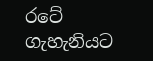රටේ ගැහැනියට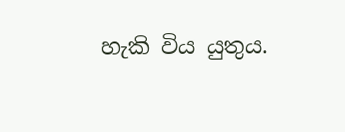හැකි විය යුතුය.